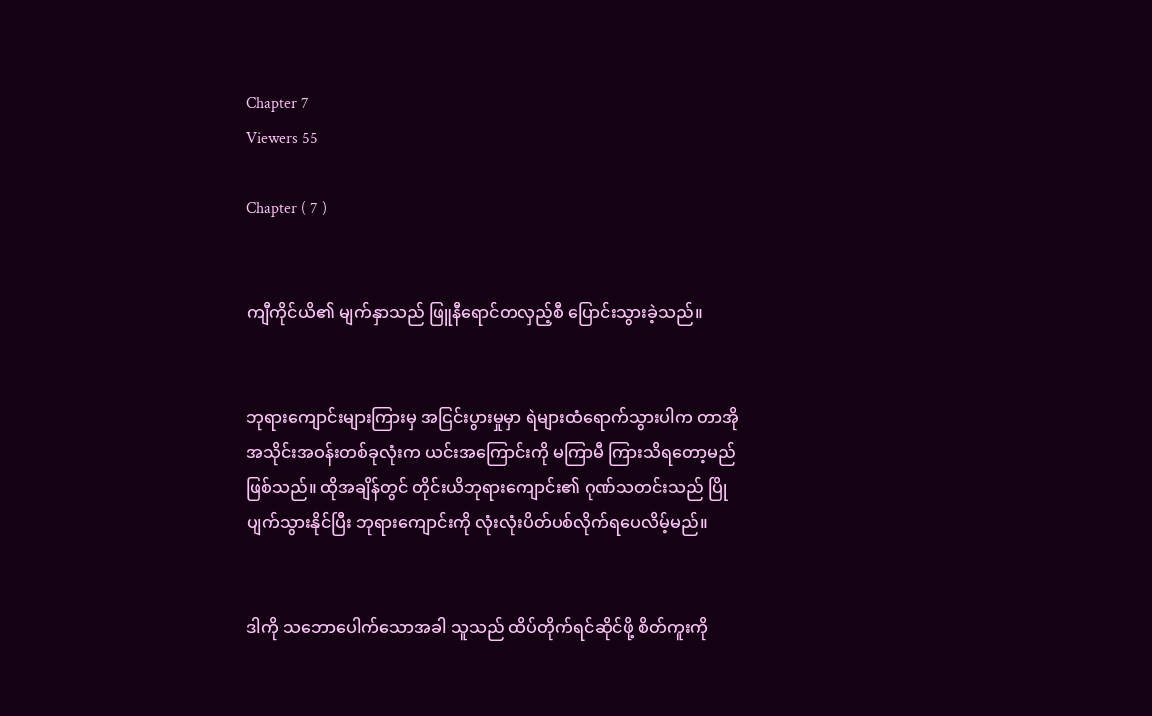Chapter 7
Viewers 55

Chapter ( 7 )


ကျီကိုင်ယိ၏ မျက်နှာသည် ဖြူနီရောင်တလှည့်စီ ပြောင်းသွားခဲ့သည်။


ဘုရားကျောင်းများကြားမှ အငြင်းပွားမှုမှာ ရဲများထံရောက်သွားပါက တာအိုအသိုင်းအဝန်းတစ်ခုလုံးက ယင်းအကြောင်းကို မကြာမီ ကြားသိရတော့မည်ဖြစ်သည်။ ထိုအချိန်တွင် တိုင်းယိဘုရားကျောင်း၏ ဂုဏ်သတင်းသည် ပြိုပျက်သွားနိုင်ပြီး ဘုရားကျောင်းကို လုံးလုံးပိတ်ပစ်လိုက်ရပေလိမ့်မည်။


ဒါကို သဘောပေါက်သောအခါ သူသည် ထိပ်တိုက်ရင်ဆိုင်ဖို့ စိတ်ကူးကို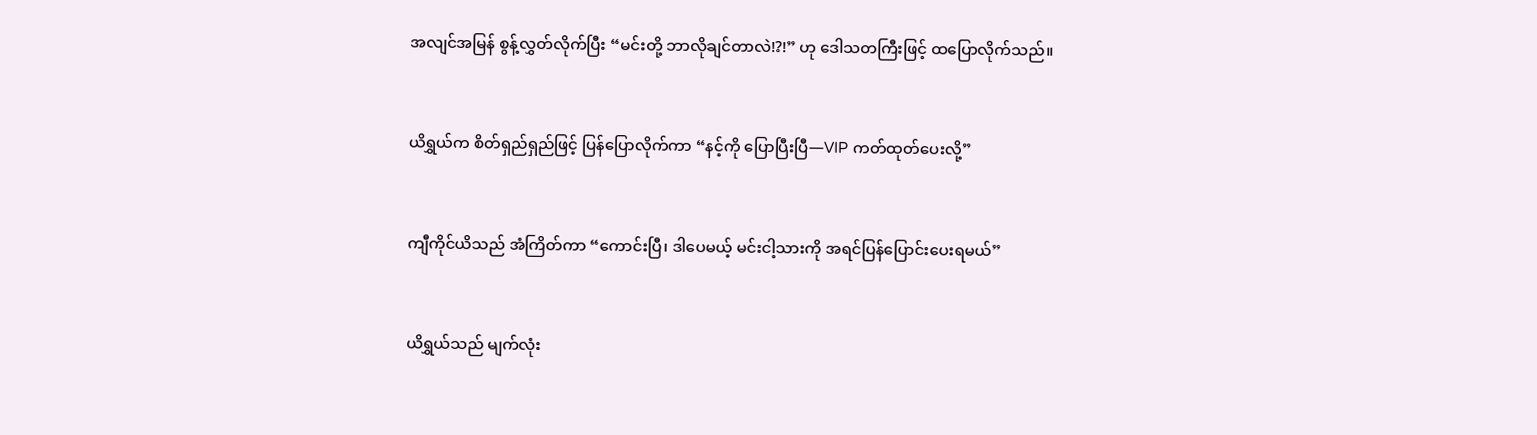အလျင်အမြန် စွန့်လွှတ်လိုက်ပြီး “မင်းတို့ ဘာလိုချင်တာလဲ!?!” ဟု ဒေါသတကြီးဖြင့် ထပြောလိုက်သည်။


ယိရွှယ်က စိတ်ရှည်ရှည်ဖြင့် ပြန်ပြောလိုက်ကာ “နင့်ကို ပြောပြီးပြီ—VIP ကတ်ထုတ်ပေးလို့”


ကျီကိုင်ယိသည် အံကြိတ်ကာ “ကောင်းပြီ၊ ဒါပေမယ့် မင်းငါ့သားကို အရင်ပြန်ပြောင်းပေးရမယ်”


ယိရွှယ်သည် မျက်လုံး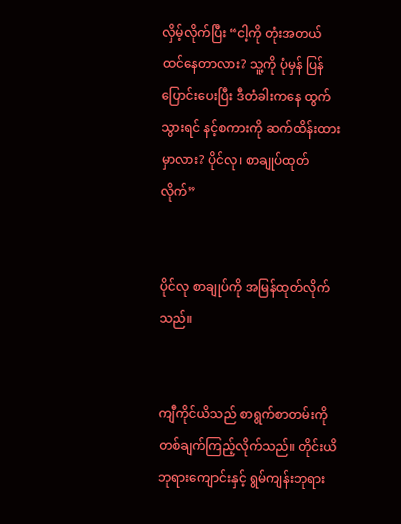လှိမ့်လိုက်ပြီး “ငါ့ကို တုံးအတယ် ထင်နေတာလား? သူ့ကို ပုံမှန် ပြန်ပြောင်းပေးပြီး ဒီတံခါးကနေ ထွက်သွားရင် နင့်စကားကို ဆက်ထိန်းထားမှာလား? ပိုင်လု၊ စာချုပ်ထုတ်လိုက်”


ပိုင်လု စာချုပ်ကို အမြန်ထုတ်လိုက်သည်။


ကျီကိုင်ယိသည် စာရွက်စာတမ်းကို တစ်ချက်ကြည့်လိုက်သည်။ တိုင်းယိဘုရားကျောင်းနှင့် ရွမ်ကျန်းဘုရား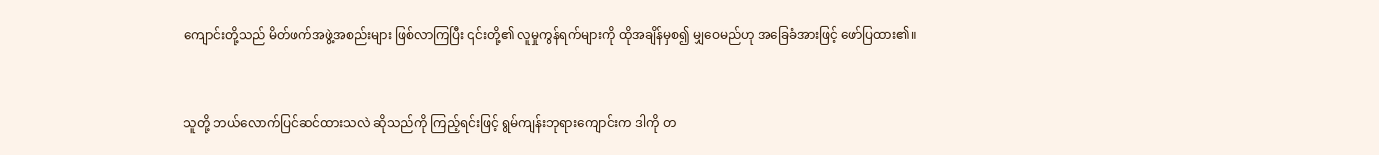ကျောင်းတို့သည် မိတ်ဖက်အဖွဲ့အစည်းများ ဖြစ်လာကြပြီး ၎င်းတို့၏ လူမှုကွန်ရက်များကို ထိုအချိန်မှစ၍ မျှဝေမည်ဟု အခြေခံအားဖြင့် ဖော်ပြထား၏။


သူတို့ ဘယ်လောက်ပြင်ဆင်ထားသလဲ ဆိုသည်ကို ကြည့်ရင်းဖြင့် ရွမ်ကျန်းဘုရားကျောင်းက ဒါကို တ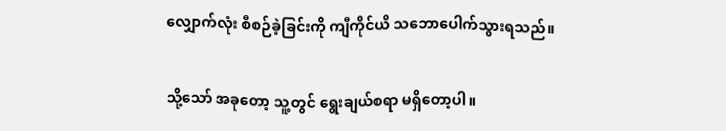လျှောက်လုံး စီစဉ်ခဲ့ခြင်းကို ကျီကိုင်ယိ သဘောပေါက်သွားရသည်။


သို့သော် အခုတော့ သူ့တွင် ရွေးချယ်စရာ မရှိတော့ပါ။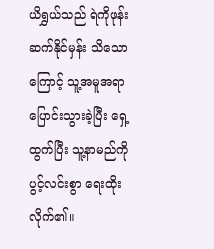ယိရွှယ်သည် ရဲကိုဖုန်းဆက်နိုင်မှန်း သိသောကြောင့် သူ့အမူအရာ ပြောင်းသွားခဲ့ပြီး ရှေ့ထွက်ပြီး သူ့နာမည်ကို ပွင့်လင်းစွာ ရေးထိုးလိုက်၏။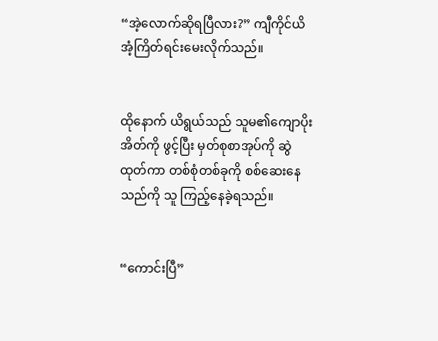“အဲ့လောက်ဆိုရပြီလား?” ကျီကိုင်ယိ အံ့ကြိတ်ရင်းမေးလိုက်သည်။


ထိုနောက် ယိရွယ်သည် သူမ၏ကျောပိုးအိတ်ကို ဖွင့်ပြီး မှတ်စုစာအုပ်ကို ဆွဲထုတ်ကာ တစ်စုံတစ်ခုကို စစ်ဆေးနေသည်ကို သူ ကြည့်နေခဲ့ရသည်။


“ကောင်းပြီ”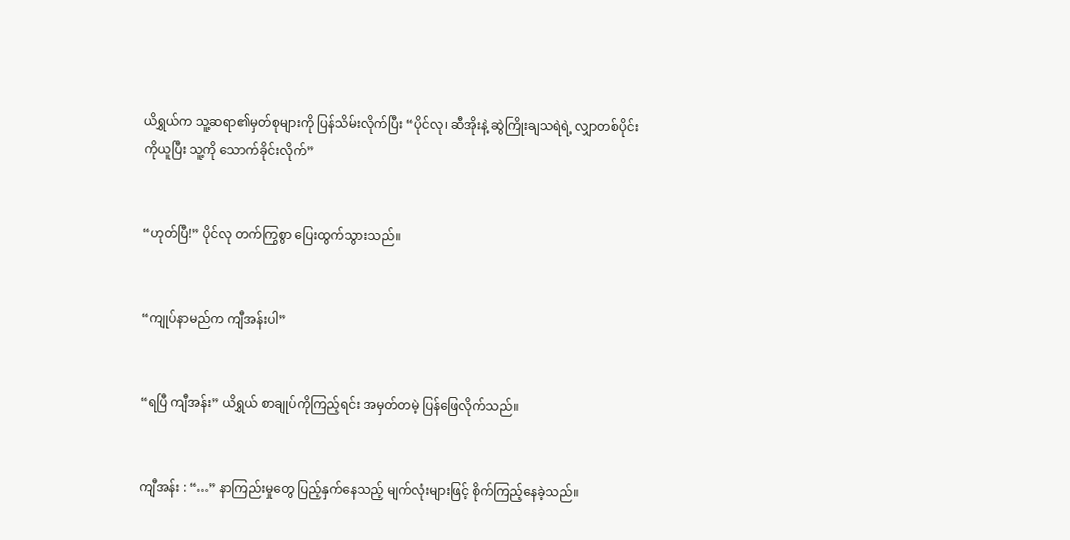ယိရွှယ်က သူ့ဆရာ၏မှတ်စုများကို ပြန်သိမ်းလိုက်ပြီး “ပိုင်လု၊ ဆီအိုးနဲ့ ဆွဲကြိုးချသရဲရဲ့ လျှာတစ်ပိုင်းကိုယူပြီး သူ့ကို သောက်ခိုင်းလိုက်”


“ဟုတ်ပြီ!” ပိုင်လု တက်ကြွစွာ ပြေးထွက်သွားသည်။


“ကျုပ်နာမည်က ကျီအန်းပါ”


“ရပြီ ကျီအန်း” ယိရွှယ် စာချုပ်ကိုကြည့်ရင်း အမှတ်တမဲ့ ပြန်ဖြေလိုက်သည်။


ကျီအန်း : “…” နာကြည်းမှုတွေ ပြည့်နှက်နေသည့် မျက်လုံးများဖြင့် စိုက်ကြည့်နေခဲ့သည်။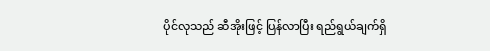ပိုင်လုသည် ဆီအိုးဖြင့် ပြန်လာပြီး ရည်ရွယ်ချက်ရှိ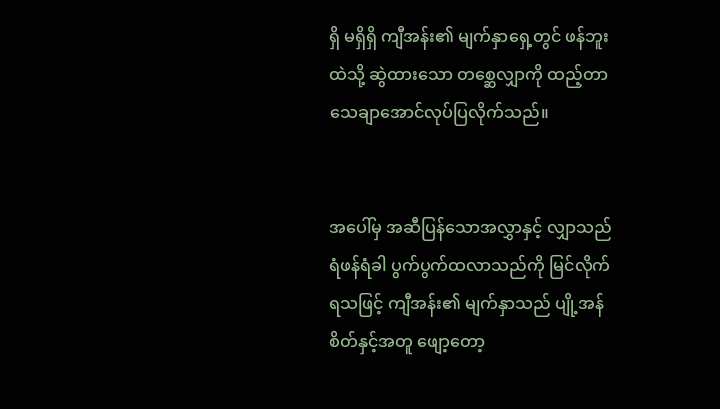ရှိ မရှိရှိ ကျီအန်း၏ မျက်နှာရှေ့တွင် ဖန်ဘူးထဲသို့ ဆွဲထားသော တစ္ဆေလျှာကို ထည့်တာ သေချာအောင်လုပ်ပြလိုက်သည်။


အပေါ်မှ အဆီပြန်သောအလွှာနှင့် လျှာသည် ရံဖန်ရံခါ ပွက်ပွက်ထလာသည်ကို မြင်လိုက်ရသဖြင့် ကျီအန်း၏ မျက်နှာသည် ပျို့အန်စိတ်နှင့်အတူ ဖျော့တော့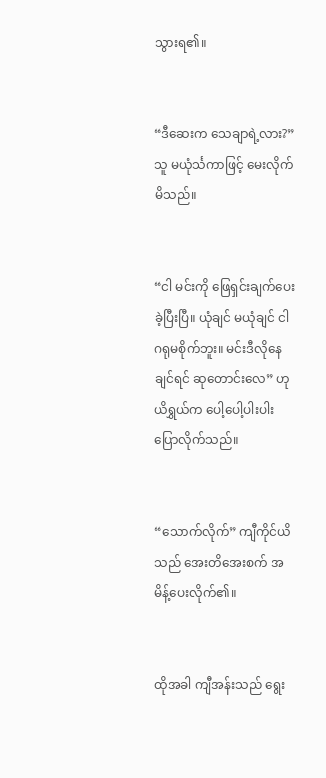သွားရ၏။


“ဒီဆေးက သေချာရဲ့လား?” သူ မယုံင်္သကာဖြင့် မေးလိုက်မိသည်။


“ငါ မင်းကို ဖြေရှင်းချက်ပေးခဲ့ပြီးပြီ။ ယုံချင် မယုံချင် ငါ ဂရုမစိုက်ဘူး။ မင်းဒီလိုနေချင်ရင် ဆုတောင်းလေ” ဟု ယိရွှယ်က ပေါ့ပေါ့ပါးပါး ပြောလိုက်သည်။


“သောက်လိုက်” ကျီကိုင်ယိသည် အေးတိအေးစက် အမိန့်ပေးလိုက်၏။


ထိုအခါ ကျီအန်းသည် ရွေး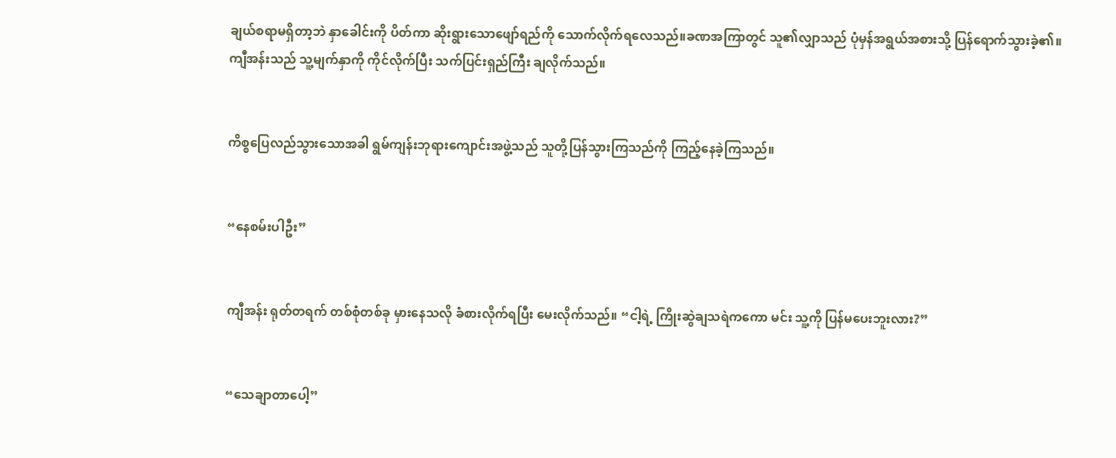ချယ်စရာမရှိတာ့ဘဲ နှာခေါင်းကို ပိတ်ကာ ဆိုးရွားသောဖျော်ရည်ကို သောက်လိုက်ရလေသည်။ခဏအကြာတွင် သူ၏လျှာသည် ပုံမှန်အရွယ်အစားသို့ ပြန်ရောက်သွားခဲ့၏။ကျီအန်းသည် သူ့မျက်နှာကို ကိုင်လိုက်ပြီး သက်ပြင်းရှည်ကြီး ချလိုက်သည်။


ကိစ္စပြေလည်သွားသောအခါ ရွမ်ကျန်းဘုရားကျောင်းအဖွဲ့သည် သူတို့ပြန်သွားကြသည်ကို ကြည့်နေခဲ့ကြသည်။


“နေစမ်းပါဦး”


ကျီအန်း ရုတ်တရက် တစ်စုံတစ်ခု မှားနေသလို ခံစားလိုက်ရပြီး မေးလိုက်သည်။ “ငါ့ရဲ့ ကြိုးဆွဲချသရဲကကော မင်း သူ့ကို ပြန်မပေးဘူးလား?”


“သေချာတာပေါ့”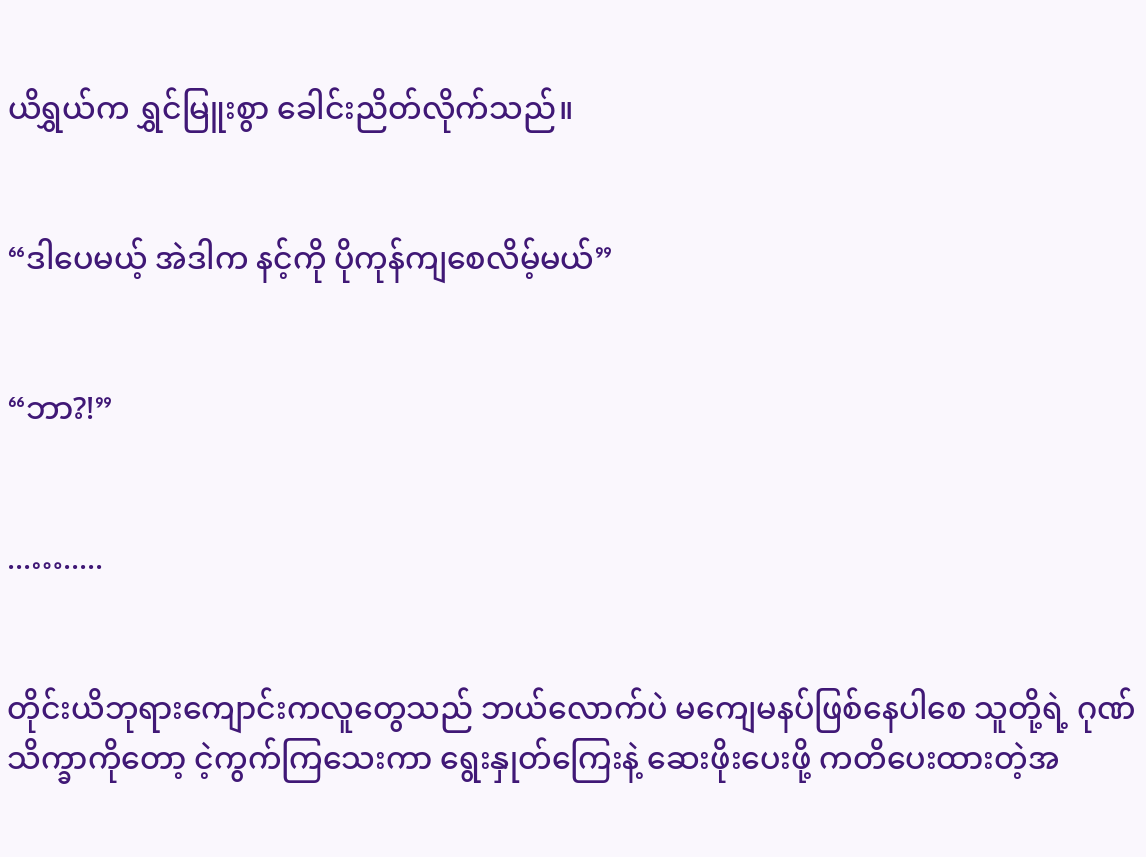ယိရွှယ်က ရွှင်မြူးစွာ ခေါင်းညိတ်လိုက်သည်။


“ဒါပေမယ့် အဲဒါက နင့်ကို ပိုကုန်ကျစေလိမ့်မယ်”


“ဘာ?!”


...….....


တိုင်းယိဘုရားကျောင်းကလူတွေသည် ဘယ်လောက်ပဲ မကျေမနပ်ဖြစ်နေပါစေ သူတို့ရဲ့ ဂုဏ်သိက္ခာကိုတော့ ငဲ့ကွက်ကြသေးကာ ရွေးနှုတ်ကြေးနဲ့ ဆေးဖိုးပေးဖို့ ကတိပေးထားတဲ့အ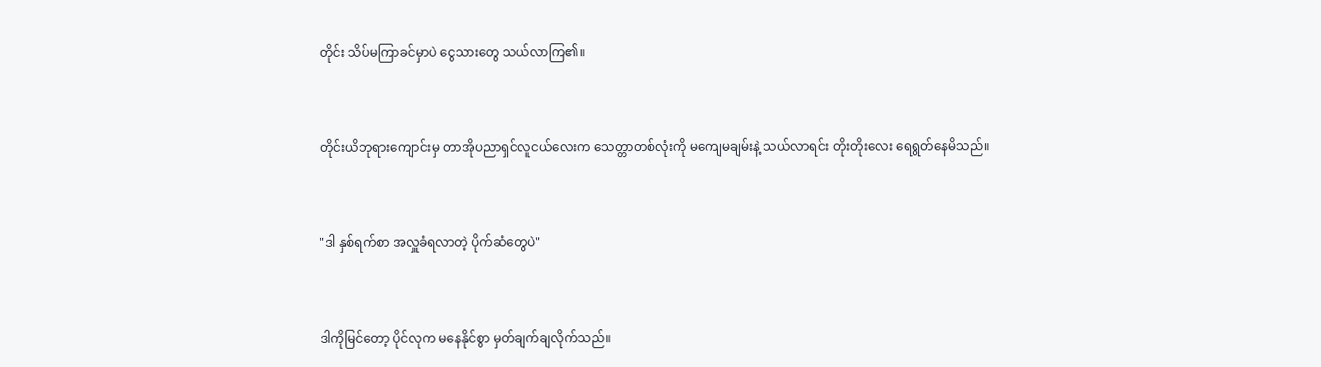တိုင်း သိပ်မကြာခင်မှာပဲ ငွေသားတွေ သယ်လာကြ၏။


တိုင်းယိဘုရားကျောင်းမှ တာအိုပညာရှင်လူငယ်လေးက သေတ္တာတစ်လုံးကို မကျေမချမ်းနဲ့ သယ်လာရင်း တိုးတိုးလေး ရေရွတ်နေမိသည်။


"ဒါ နှစ်ရက်စာ အလှူခံရလာတဲ့ ပိုက်ဆံတွေပဲ"


ဒါကိုမြင်တော့ ပိုင်လုက မနေနိုင်စွာ မှတ်ချက်ချလိုက်သည်။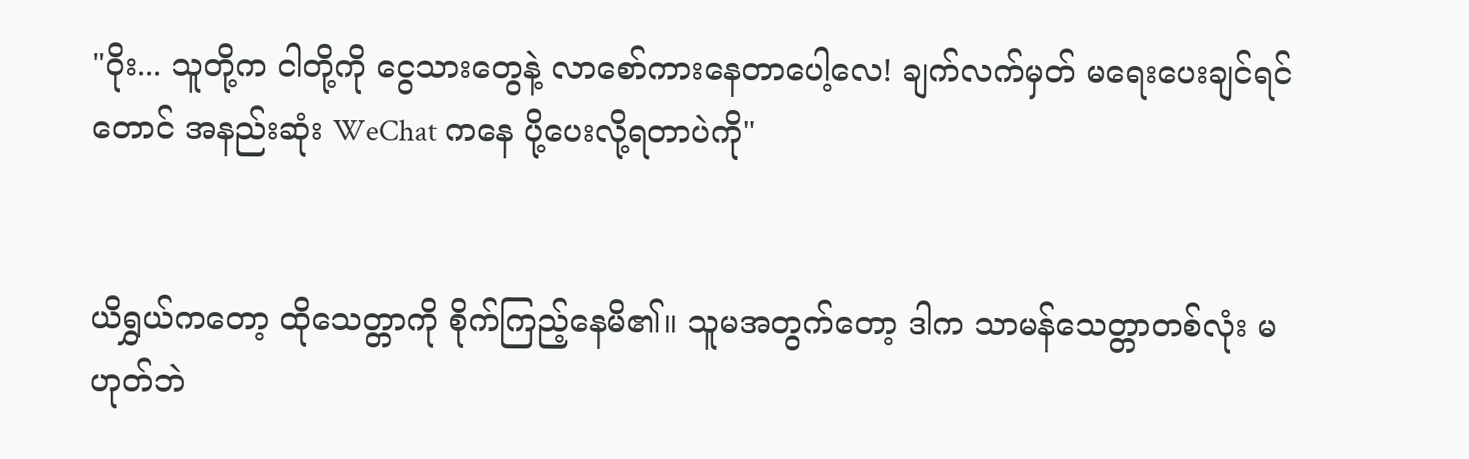"ဝိုး... သူတို့က ငါတို့ကို ငွေသားတွေနဲ့ လာစော်ကားနေတာပေါ့လေ! ချက်လက်မှတ် မရေးပေးချင်ရင်တောင် အနည်းဆုံး WeChat ကနေ ပို့ပေးလို့ရတာပဲကို"


ယိရွှယ်ကတော့ ထိုသေတ္တာကို စိုက်ကြည့်နေမိ၏။ သူမအတွက်တော့ ဒါက သာမန်သေတ္တာတစ်လုံး မဟုတ်ဘဲ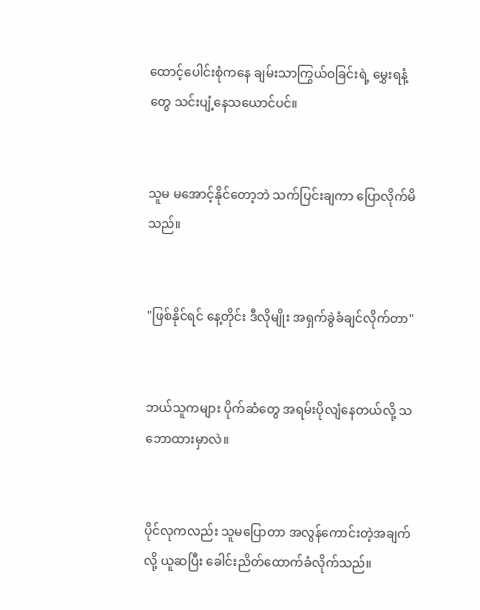ထောင့်ပေါင်းစုံကနေ ချမ်းသာကြွယ်ဝခြင်းရဲ့ မွှေးရနံ့တွေ သင်းပျံ့နေသယောင်ပင်။


သူမ မအောင့်နိုင်တော့ဘဲ သက်ပြင်းချကာ ပြောလိုက်မိသည်။


"ဖြစ်နိုင်ရင် နေ့တိုင်း ဒီလိုမျိုး အရှက်ခွဲခံချင်လိုက်တာ"


ဘယ်သူကများ ပိုက်ဆံတွေ အရမ်းပိုလျံနေတယ်လို့ သဘောထားမှာလဲ။


ပိုင်လုကလည်း သူမပြောတာ အလွန်ကောင်းတဲ့အချက်လို့ ယူဆပြီး ခေါင်းညိတ်ထောက်ခံလိုက်သည်။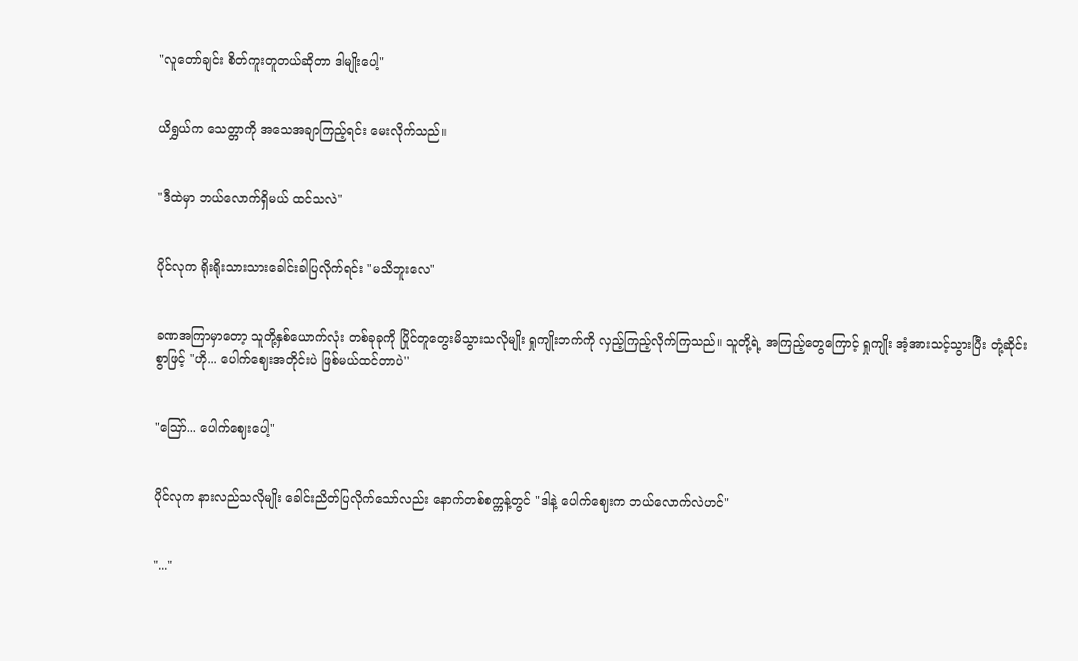"လူတော်ချင်း စိတ်ကူးတူတယ်ဆိုတာ ဒါမျိုးပေါ့"


ယိရွှယ်က သေတ္တာကို အသေအချာကြည့်ရင်း မေးလိုက်သည်။


"ဒီထဲမှာ ဘယ်လောက်ရှိမယ် ထင်သလဲ"


ပိုင်လုက ရိုးရိုးသားသားခေါင်းခါပြလိုက်ရင်း "မသိဘူးလေ"


ခဏအကြာမှာတော့ သူတို့နှစ်ယောက်လုံး တစ်ခုခုကို ပြိုင်တူတွေးမိသွားသလိုမျိုး ရှုကျိုးဘက်ကို လှည့်ကြည့်လိုက်ကြသည်။ သူတို့ရဲ့ အကြည့်တွေကြောင့် ရှုကျိုး အံ့အားသင့်သွားပြီး တုံ့ဆိုင်းစွာဖြင့် "ဟို... ပေါက်ဈေးအတိုင်းပဲ ဖြစ်မယ်ထင်တာပဲ''


"ဪ... ပေါက်ဈေးပေါ့"


ပိုင်လုက နားလည်သလိုမျိုး ခေါင်းညိတ်ပြလိုက်သော်လည်း နောက်တစ်စက္ကန့်တွင် "ဒါနဲ့ ပေါက်ဈေးက ဘယ်လောက်လဲဟင်"


"..."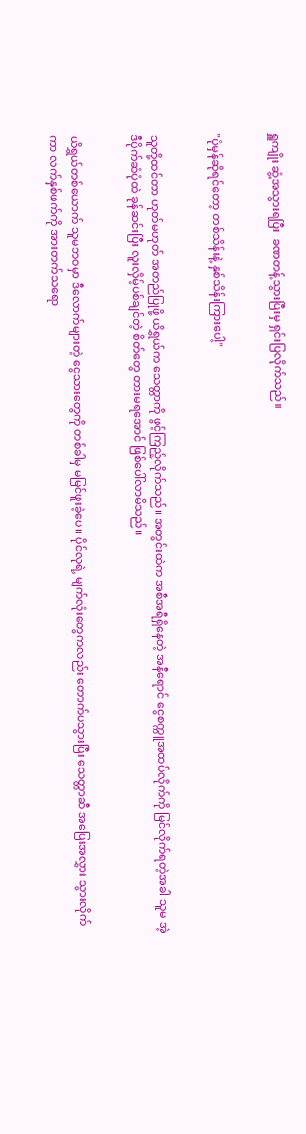ရှူကျိုး ဆွံ့အသွားရပြီး  ခဏတန့်သွားပြီးမှ ရှင်းပြလိုက်သည်။


"ပုံမှန်ဆိုရင်တော့ တစ်သိန်းနဲ့ နှစ်သိန်းကြားပေါ့"


သူတို့ထင်တာ ဟုတ်မဟုတ် အတည်ပြုဖို့ ယိရွှယ်က သေတ္တာကို ဖွင့်ကြည့်လိုက်သည်။ အတွင်းထဲက အစီအရီရှိနေတဲ့ အနီရောင် ငွေစက္ကူအထပ်လိုက်ကို မြင်လိုက်ရတဲ့အခါ သူမ အဲ့ဒီပိုက်ဆံပုံထဲ ခုန်ဆင်းပြီး လူးလှိမ့်ပစ်ချင်တဲ့ စိတ်တွေ တားမရအောင် ဖြစ်ပေါ်လာမိသည်။


ယိရွှယ်တစ်ယောက် သူမဘဝမှာ ဒီလောက်များတဲ့ ငွေသားတွေကို တစ်ခါမှ မမြင်ဖူးခဲ့ပေ။ ပိုင်လုရဲ့ မျက်လုံးတွေကလည်း တောက်ပသွားပြီး သေတ္တာဆီ အပြေးအလွှား သွားလိုက်ကာ လက်နှစ်ဖက်ကို အားတက်သရော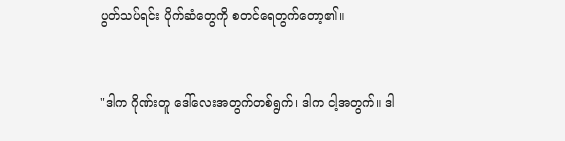ပွတ်သပ်ရင်း ပိုက်ဆံတွေကို စတင်ရေတွက်တော့၏။


"ဒါက ဂိုဏ်းတူ ဒေါ်လေးအတွက်တစ်ရွက်၊ ဒါက ငါ့အတွက်။ ဒါ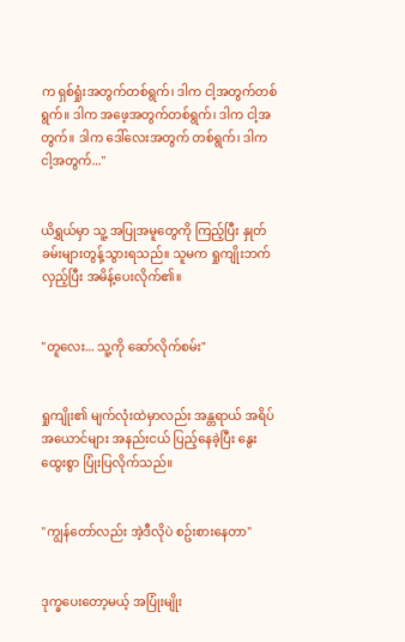က ရှစ်ရှုံးအတွက်တစ်ရွက်၊ ဒါက ငါ့အတွက်တစ်ရွက်။ ဒါက အဖေ့အတွက်တစ်ရွက်၊ ဒါက ငါ့အတွက်။ ဒါက ဒေါ်လေးအတွက် တစ်ရွက်၊ ဒါက ငါ့အတွက်..."


ယိရွှယ်မှာ သူ့ အပြုအမူတွေကို ကြည့်ပြီး နှုတ်ခမ်းများတွန့်သွားရသည်။ သူမက ရှုကျိုးဘက်လှည့်ပြီး အမိန့်ပေးလိုက်၏။


"တူလေး... သူ့ကို ဆော်လိုက်စမ်း"


ရှုကျိုး၏ မျက်လုံးထဲမှာလည်း အန္တရာယ် အရိပ်အယောင်များ အနည်းငယ် ပြည့်နေခဲ့ပြီး နွေးထွေးစွာ ပြုံးပြလိုက်သည်။


"ကျွန်တော်လည်း အဲ့ဒီလိုပဲ စဥ်းစားနေတာ"


ဒုက္ခပေးတော့မယ့် အပြုံးမျိုး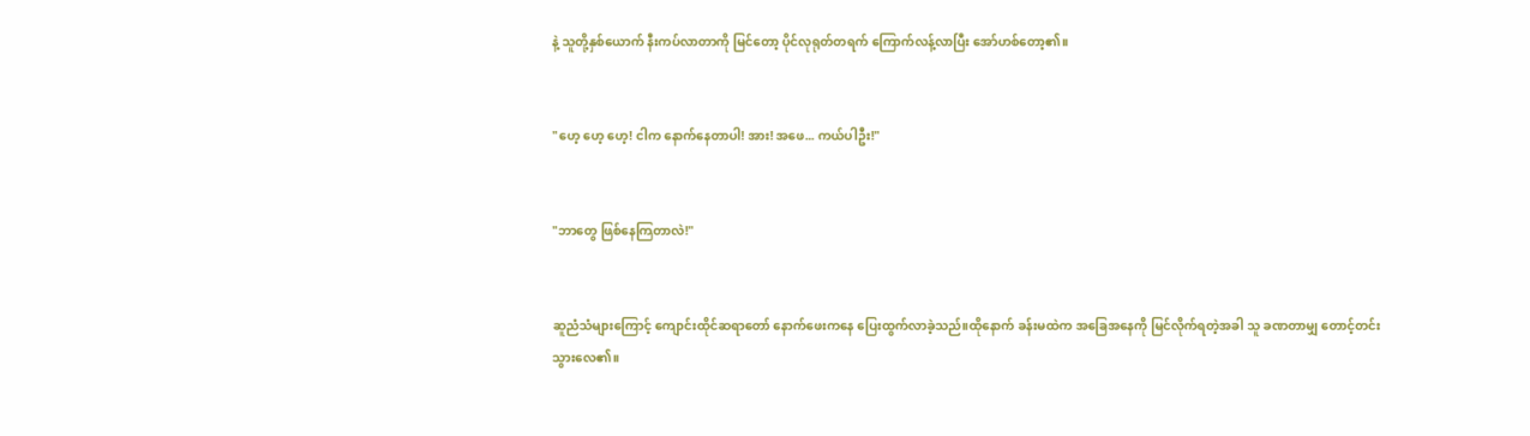နဲ့ သူတို့နှစ်ယောက် နီးကပ်လာတာကို မြင်တော့ ပိုင်လုရုတ်တရက် ကြောက်လန့်လာပြီး အော်ဟစ်တော့၏။


"ဟေ့ ဟေ့ ဟေ့! ငါက နောက်နေတာပါ! အား! အဖေ... ကယ်ပါဦး!"


"ဘာတွေ ဖြစ်နေကြတာလဲ!"


ဆူညံသံများကြောင့် ကျောင်းထိုင်ဆရာတော် နောက်ဖေးကနေ ပြေးထွက်လာခဲ့သည်။ထိုနောက် ခန်းမထဲက အခြေအနေကို မြင်လိုက်ရတဲ့အခါ သူ ခဏတာမျှ တောင့်တင်းသွားလေ၏။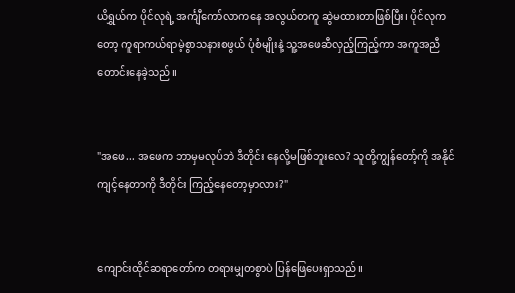ယိရွှယ်က ပိုင်လုရဲ့ အင်္ကျီကော်လာကနေ အလွယ်တကူ ဆွဲမထားတာဖြစ်ပြီး၊ ပိုင်လုကတော့ ကူရာကယ်ရာမဲ့စွာသနားစဖွယ် ပုံစံမျိုးနဲ့ သူ့အဖေဆီလှည့်ကြည့်ကာ အကူအညီတောင်းနေခဲ့သည်။


"အဖေ... အဖေက ဘာမှမလုပ်ဘဲ ဒီတိုင်း နေလို့မဖြစ်ဘူးလေ? သူတို့ကျွန်တော့်ကို အနိုင်ကျင့်နေတာကို ဒီတိုင်း ကြည့်နေတော့မှာလား?"


ကျောင်းထိုင်ဆရာတော်က တရားမျှတစွာပဲ ပြန်ဖြေပေးရှာသည်။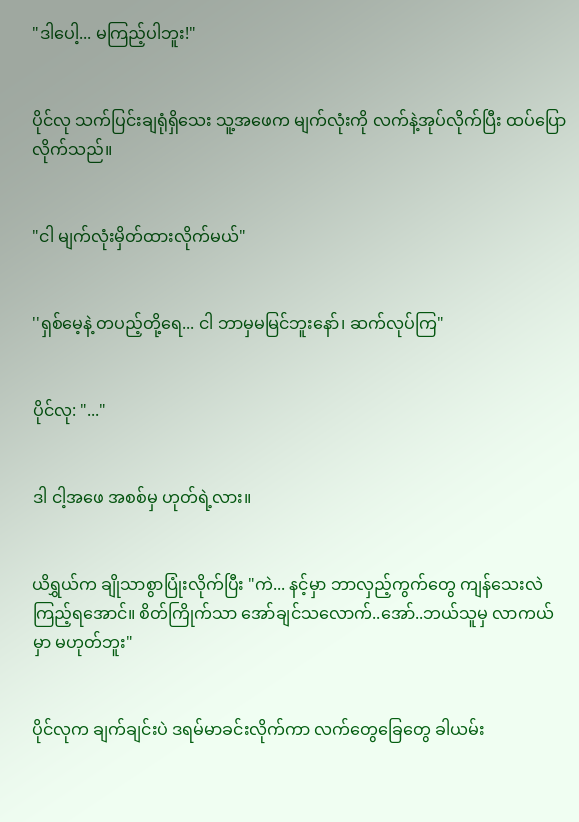"ဒါပေါ့... မကြည့်ပါဘူး!"


ပိုင်လု သက်ပြင်းချရုံရှိသေး သူ့အဖေက မျက်လုံးကို လက်နဲ့အုပ်လိုက်ပြီး ထပ်ပြောလိုက်သည်။


"ငါ မျက်လုံးမှိတ်ထားလိုက်မယ်"


''ရှစ်မေ့နဲ့ တပည့်တို့ရေ... ငါ ဘာမှမမြင်ဘူးနော်၊ ဆက်လုပ်ကြ"


ပိုင်လု: "..."


ဒါ ငါ့အဖေ အစစ်မှ ဟုတ်ရဲ့လား။


ယိရွှယ်က ချိုသာစွာပြုံးလိုက်ပြီး "ကဲ... နင့်မှာ ဘာလှည့်ကွက်တွေ ကျန်သေးလဲ ကြည့်ရအောင်။ စိတ်ကြိုက်သာ အော်ချင်သလောက်..အော်..ဘယ်သူမှ လာကယ်မှာ မဟုတ်ဘူး"


ပိုင်လုက ချက်ချင်းပဲ ဒရမ်မာခင်းလိုက်ကာ လက်တွေခြေတွေ ခါယမ်း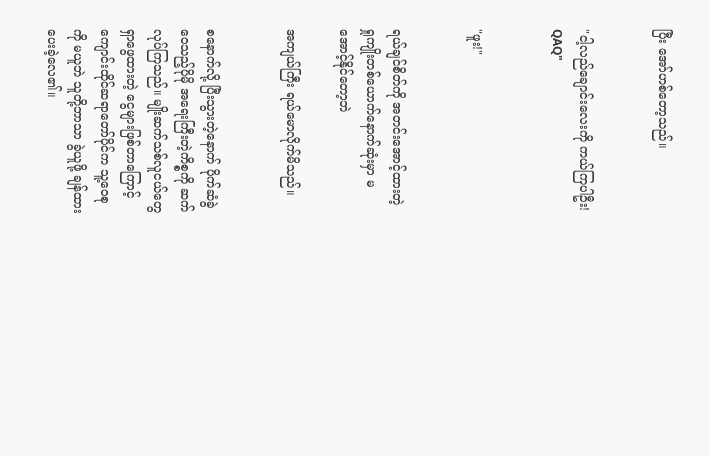ပြီး အော်ဟစ်တော့သည်။


"ငါ့လည်ချောင်းလေးကို ကယ်ကြပါဦး! QAQ"


"ဖူး!"


ရယ်ချင်စိတ်ကို အတင်းအောင့်ထားတဲ့ ရှုကျိုးတစ်ယောက်နောက်ဆုံးမှာ မအောင့်နိုင်တော့ဘဲ

အကျယ်ကြီး ရယ်မောလိုက်မိသည်။


စနောက်လို့ ပြီးသွားတဲ့နောက် ပိုက်ဆံခွဲဝေသည့်ပိုမို အရေးကြီးတဲ့ကိစ္စကို ဆက်လုပ်ကြသည်။ မျိုးဆက်သစ်လူငယ်တွေ ရှာဖွေထားတဲ့ ငွေများဖြစ်တာကြောင့် ကျောင်းထိုင်ဆရာတော်ပိုင်က သူ့ဝေစုကို မယူဘဲ သူတို့ဘာသာ ခွဲယူဖို့ ချန်ထားပေးခဲ့လေ၏။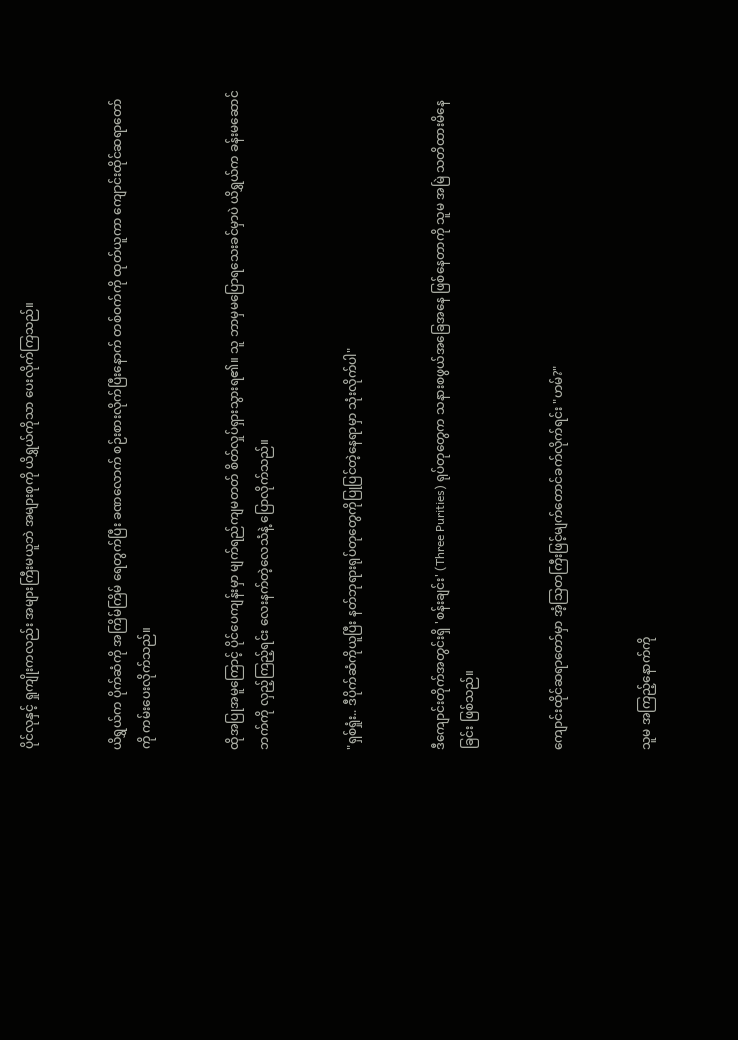ပိုင်လုနှင့် ရှုကျိုးကလည်း အများကြီးမယူဘဲ အများစုကို ယိရွှယ်ကိုသာ ပေးလိုက်ကြသည်။


ယိရွှယ်က ပိုက်ဆံကို အကြိမ်ကြိမ် ရေတွက်ပြီး ခဏလောက် စဉ်းစားလိုက်ပြီးနောက် တစ်ဝက်ကို ထုတ်ယူကာ ကျောင်းထိုင်ဆရာတော်ကို ကမ်းပေးလိုက်သည်။


ထိုအပြုအမူကြောင့် ပိုင်ပေကျန်းမှာ မျက်ရည်ကျမတတ် စိတ်လှုပ်ရှားသွားရ၏။ သူ ဘာမှမပြောရသေးခင်မှာပဲ ယိရွှယ်က ခန်းမဆောင်ဘက်ကို လှည့်ကြည့်ရင်း လေးနက်တဲ့လေသံနဲ့ ပြောလိုက်သည်။


"ရှစ်ရှုံး.. ဒီပိုက်ဆံကိုယူပြီး နတ်ဘုရားရုပ်တုတွေကိုပြုပြင်တဲ့နေရာမှာ သုံးလိုက်ပါ"


ဒီကျောင်းတိုက်အတွင်းရှိ 'စန်းချင်း' (Three Purities) ရုပ်တုတွေက သနားစဖွယ်အခြေအနေ ဖြစ်နေတာကို သူမ အမြဲ သတိထားမိနေခြင်း ဖြစ်သည်။


ကျောင်းထိုင်ဆရာတော်မှာ အံ့သြတကြီးဖြင့်မျက်တောင်ခက်လိုက်ရင်း "ဟမ်?"


သူမ အကြည့်နောက်ကို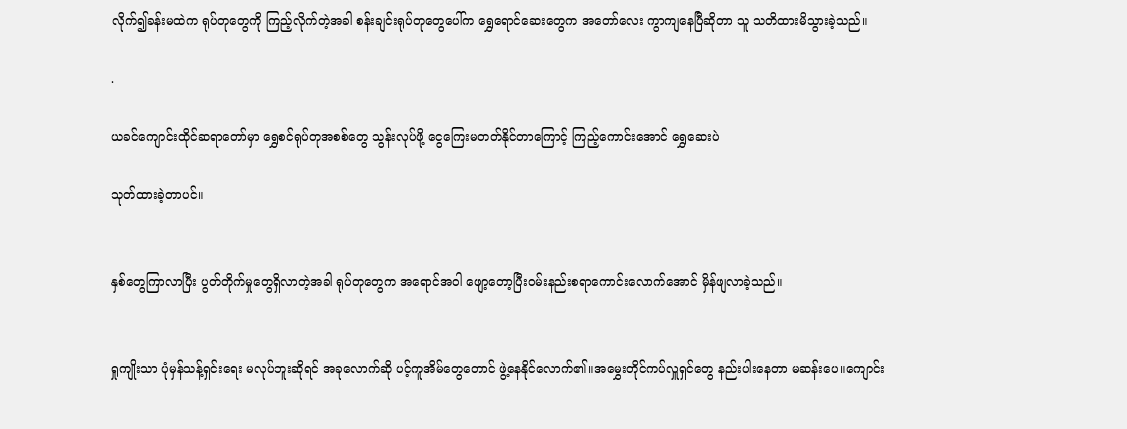လိုက်၍ခန်းမထဲက ရုပ်တုတွေကို ကြည့်လိုက်တဲ့အခါ စန်းချင်းရုပ်တုတွေပေါ်က ရွှေရောင်ဆေးတွေက အတော်လေး ကွာကျနေပြီဆိုတာ သူ သတိထားမိသွားခဲ့သည်။

.

ယခင်ကျောင်းထိုင်ဆရာတော်မှာ ရွှေစင်ရုပ်တုအစစ်တွေ သွန်းလုပ်ဖို့ ငွေကြေးမတတ်နိုင်တာကြောင့် ကြည့်ကောင်းအောင် ရွှေဆေးပဲ

သုတ်ထားခဲ့တာပင်။


နှစ်တွေကြာလာပြီး ပွတ်တိုက်မှုတွေရှိလာတဲ့အခါ ရုပ်တုတွေက အရောင်အဝါ ဖျော့တော့ပြီးဝမ်းနည်းစရာကောင်းလောက်အောင် မှိန်ဖျလာခဲ့သည်။


ရှုကျိုးသာ ပုံမှန်သန့်ရှင်းရေး မလုပ်ဘူးဆိုရင် အခုလောက်ဆို ပင့်ကူအိမ်တွေတောင် ဖွဲ့နေနိုင်လောက်၏။အမွှေးတိုင်ကပ်လှူရှင်တွေ နည်းပါးနေတာ မဆန်းပေ။ကျောင်း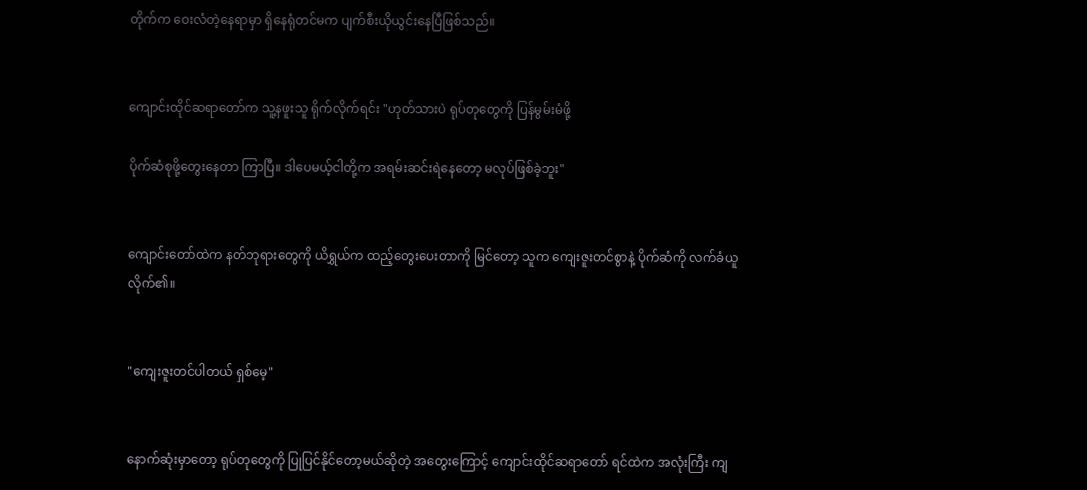တိုက်က ဝေးလံတဲ့နေရာမှာ ရှိနေရုံတင်မက ပျက်စီးယိုယွင်းနေပြီဖြစ်သည်။


ကျောင်းထိုင်ဆရာတော်က သူ့နဖူးသူ ရိုက်လိုက်ရင်း "ဟုတ်သားပဲ ရုပ်တုတွေကို ပြန်မွမ်းမံဖို့

ပိုက်ဆံစုဖို့တွေးနေတာ ကြာပြီ။ ဒါပေမယ့်ငါတို့က အရမ်းဆင်းရဲနေတော့ မလုပ်ဖြစ်ခဲ့ဘူး"


ကျောင်းတော်ထဲက နတ်ဘုရားတွေကို ယိရွှယ်က ထည့်တွေးပေးတာကို မြင်တော့ သူက ကျေးဇူးတင်စွာနဲ့ ပိုက်ဆံကို လက်ခံယူလိုက်၏။


"ကျေးဇူးတင်ပါတယ် ရှစ်မေ့"


နောက်ဆုံးမှာတော့ ရုပ်တုတွေကို ပြုပြင်နိုင်တော့မယ်ဆိုတဲ့ အတွေးကြောင့် ကျောင်းထိုင်ဆရာတော် ရင်ထဲက အလုံးကြီး ကျ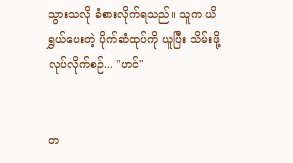သွားသလို ခံစားလိုက်ရသည်။ သူက ယိရွှယ်ပေးတဲ့ ပိုက်ဆံထုပ်ကို ယူပြီး သိမ်းဖို့ လုပ်လိုက်စဉ်... "ဟင်"


တ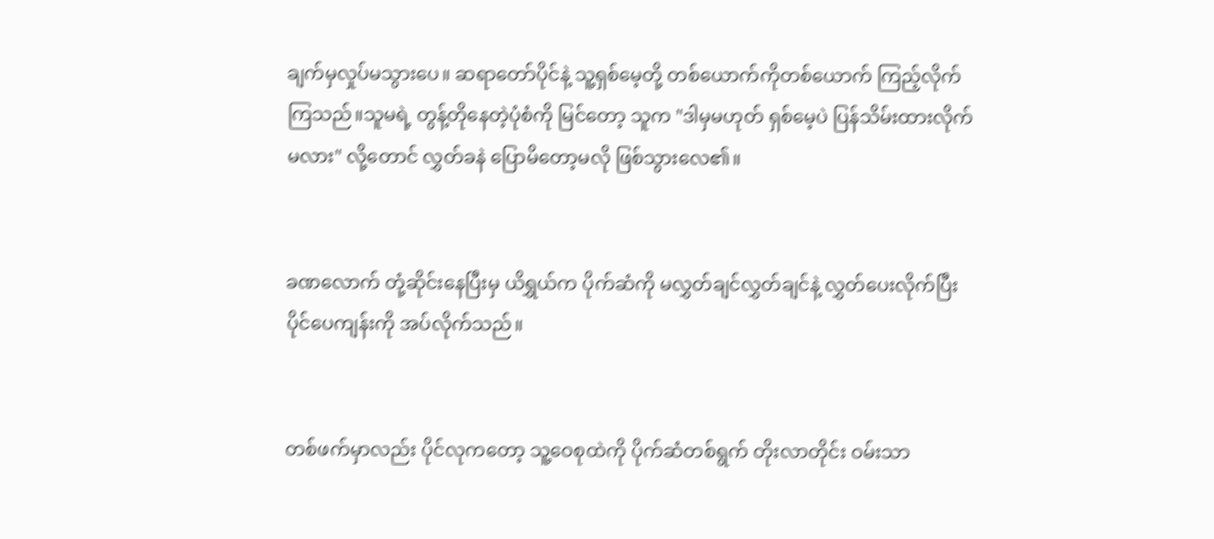ချက်မှလှုပ်မသွားပေ။ ဆရာတော်ပိုင်နဲ့ သူ့ရှစ်မေ့တို့ တစ်ယောက်ကိုတစ်ယောက် ကြည့်လိုက်ကြသည်။သူမရဲ့ တွန့်တိုနေတဲ့ပုံစံကို မြင်တော့ သူက "ဒါမှမဟုတ် ရှစ်မေ့ပဲ ပြန်သိမ်းထားလိုက်မလား" လို့တောင် လွှတ်ခနဲ ပြောမိတော့မလို ဖြစ်သွားလေ၏။


ခဏလောက် တုံ့ဆိုင်းနေပြီးမှ ယိရွှယ်က ပိုက်ဆံကို မလွှတ်ချင်လွှတ်ချင်နဲ့ လွှတ်ပေးလိုက်ပြီး ပိုင်ပေကျန်းကို အပ်လိုက်သည်။


တစ်ဖက်မှာလည်း ပိုင်လုကတော့ သူ့ဝေစုထဲကို ပိုက်ဆံတစ်ရွက် တိုးလာတိုင်း ဝမ်းသာ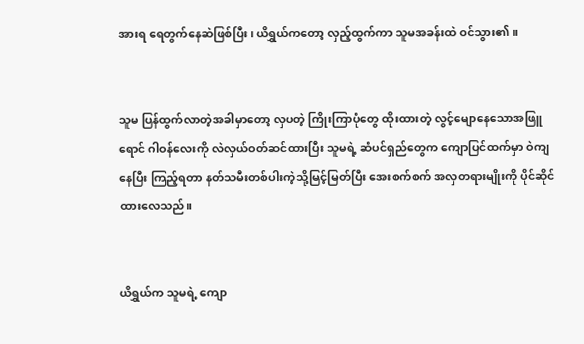အားရ ရေတွက်နေဆဲဖြစ်ပြီး၊ ယိရွှယ်ကတော့ လှည့်ထွက်ကာ သူမအခန်းထဲ ဝင်သွား၏။


သူမ ပြန်ထွက်လာတဲ့အခါမှာတော့ လှပတဲ့ ကြိုးကြာပုံတွေ ထိုးထားတဲ့ လွင့်မျောနေသောအဖြူရောင် ဂါဝန်လေးကို လဲလှယ်ဝတ်ဆင်ထားပြီး သူမရဲ့ ဆံပင်ရှည်တွေက ကျောပြင်ထက်မှာ ဝဲကျနေပြီး ကြည့်ရတာ နတ်သမီးတစ်ပါးကဲ့သို့မြင့်မြတ်ပြီး အေးစက်စက် အလှတရားမျိုးကို ပိုင်ဆိုင်ထားလေသည်။


ယိရွှယ်က သူမရဲ့ ကျော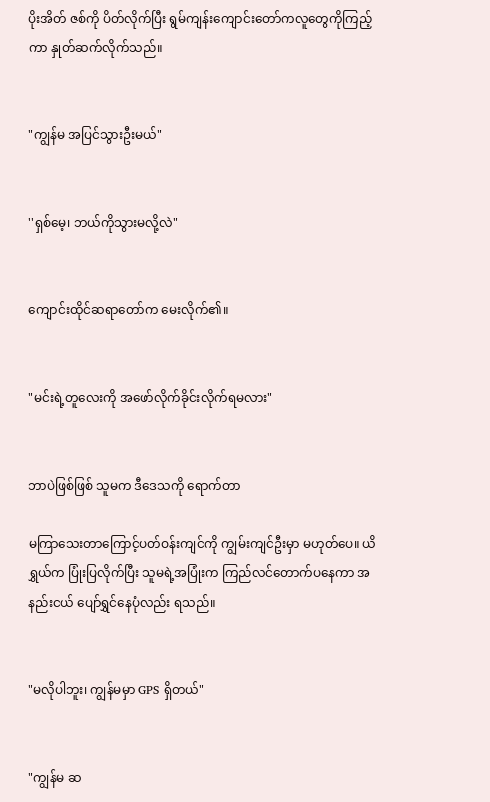ပိုးအိတ် ဇစ်ကို ပိတ်လိုက်ပြီး ရွမ်ကျန်းကျောင်းတော်ကလူတွေကိုကြည့်ကာ နှုတ်ဆက်လိုက်သည်။


"ကျွန်မ အပြင်သွားဦးမယ်"


''ရှစ်မေ့၊ ဘယ်ကိုသွားမလို့လဲ"


ကျောင်းထိုင်ဆရာတော်က မေးလိုက်၏။


"မင်းရဲ့တူလေးကို အဖော်လိုက်ခိုင်းလိုက်ရမလား"


ဘာပဲဖြစ်ဖြစ် သူမက ဒီဒေသကို ရောက်တာ

မကြာသေးတာကြောင့်ပတ်ဝန်းကျင်ကို ကျွမ်းကျင်ဦးမှာ မဟုတ်ပေ။ ယိရွှယ်က ပြုံးပြလိုက်ပြီး သူမရဲ့အပြုံးက ကြည်လင်တောက်ပနေကာ အနည်းငယ် ပျော်ရွှင်နေပုံလည်း ရသည်။


"မလိုပါဘူး၊ ကျွန်မမှာ GPS ရှိတယ်"


"ကျွန်မ ဆ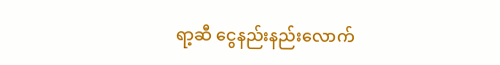ရာ့ဆီ ငွေနည်းနည်းလောက်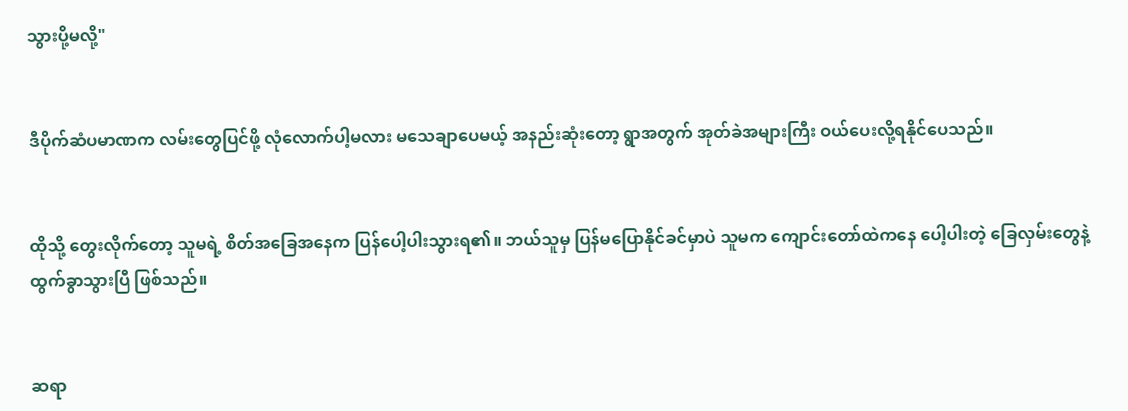သွားပို့မလို့"


ဒီပိုက်ဆံပမာဏက လမ်းတွေပြင်ဖို့ လုံလောက်ပါ့မလား မသေချာပေမယ့် အနည်းဆုံးတော့ ရွာအတွက် အုတ်ခဲအများကြီး ဝယ်ပေးလို့ရနိုင်ပေသည်။


ထိုသို့ တွေးလိုက်တော့ သူမရဲ့ စိတ်အခြေအနေက ပြန်ပေါ့ပါးသွားရ၏။ ဘယ်သူမှ ပြန်မပြောနိုင်ခင်မှာပဲ သူမက ကျောင်းတော်ထဲကနေ ပေါ့ပါးတဲ့ ခြေလှမ်းတွေနဲ့ ထွက်ခွာသွားပြီ ဖြစ်သည်။


ဆရာ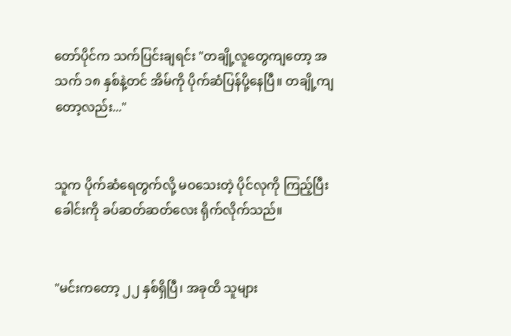တော်ပိုင်က သက်ပြင်းချရင်း "တချို့လူတွေကျတော့ အသက် ၁၈ နှစ်နဲ့တင် အိမ်ကို ပိုက်ဆံပြန်ပို့နေပြီ။ တချို့ကျတော့လည်း..."


သူက ပိုက်ဆံရေတွက်လို့ မဝသေးတဲ့ ပိုင်လုကို ကြည့်ပြီး ခေါင်းကို ခပ်ဆတ်ဆတ်လေး ရိုက်လိုက်သည်။


"မင်းကတော့ ၂၂ နှစ်ရှိပြီ၊ အခုထိ သူများ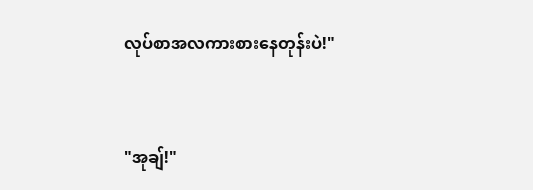လုပ်စာအလကားစားနေတုန်းပဲ!"


"အုချ်!"